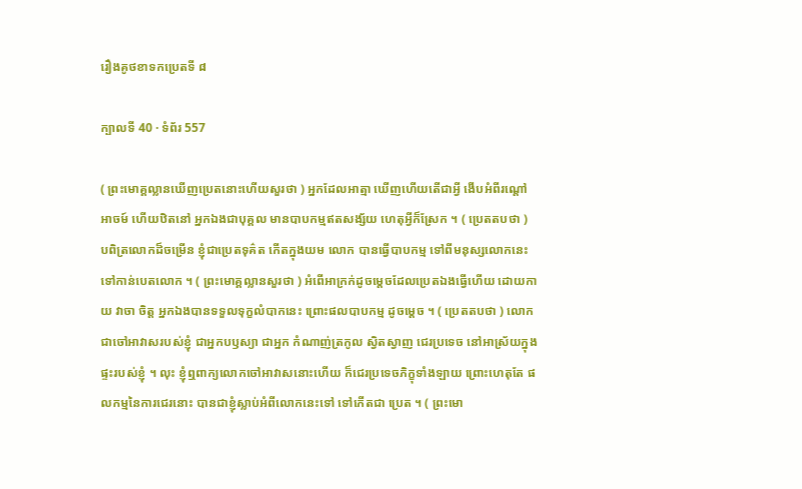រឿងគូថខាទកប្រេតទី ៨

ក្បាលទី 40 · ទំព័រ 557

( ព្រះមោគ្គល្លានឃើញប្រេតនោះហើយសួរថា ) អ្នកដែលអាត្មា ឃើញហើយតើជាអ្វី ងើបអំពីរណ្តៅអាចម៍ ហើយឋិតនៅ អ្នកឯងជាបុគ្គល មានបាបកម្មឥតសង្ស័យ ហេតុអ្វីក៏ស្រែក ។ ( ប្រេតតបថា ) បពិត្រលោកដ៏ចម្រើន ខ្ញុំជាប្រេតទុគ៌ត កើតក្នុងយម លោក បានធ្វើបាបកម្ម ទៅពីមនុស្សលោកនេះ ទៅកាន់បេតលោក ។ ( ព្រះមោគ្គល្លានសួរថា ) អំពើអាក្រក់ដូចម្តេចដែលប្រេតឯងធ្វើហើយ ដោយកាយ វាចា ចិត្ត អ្នកឯងបានទទួលទុក្ខលំបាកនេះ ព្រោះផលបាបកម្ម ដូចម្តេច ។ ( ប្រេតតបថា ) លោកជាចៅអាវាសរបស់ខ្ញុំ ជាអ្នកបឫស្យា ជាអ្នក កំណាញ់ត្រកូល ស្វិតស្វាញ ជេរប្រទេច នៅអាស្រ័យក្នុងផ្ទះរបស់ខ្ញុំ ។ លុះ ខ្ញុំឮពាក្យលោកចៅអាវាសនោះហើយ ក៏ជេរប្រទេចភិក្ខុទាំងឡាយ ព្រោះហេតុតែ ផលកម្មនៃការជេរនោះ បានជាខ្ញុំស្លាប់អំពីលោកនេះទៅ ទៅកើតជា ប្រេត ។ ( ព្រះមោ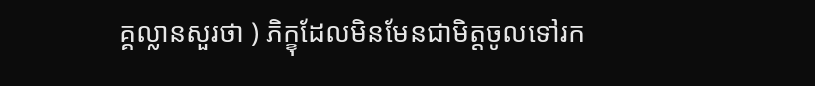គ្គល្លានសួរថា ) ភិក្ខុដែលមិនមែនជាមិត្តចូលទៅរក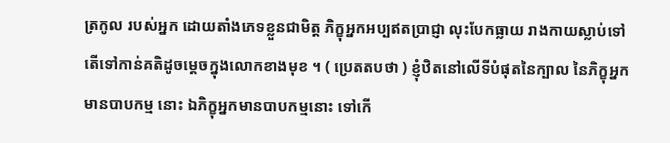ត្រកូល របស់អ្នក ដោយតាំងភេទខ្លួនជាមិត្ត ភិក្ខុអ្នកអប្បឥតប្រាជ្ញា លុះបែកធ្លាយ រាងកាយស្លាប់ទៅ តើទៅកាន់គតិដូចម្តេចក្នុងលោកខាងមុខ ។ ( ប្រេតតបថា ) ខ្ញុំឋិតនៅលើទីបំផុតនៃក្បាល នៃភិក្ខុអ្នកមានបាបកម្ម នោះ ឯភិក្ខុអ្នកមានបាបកម្មនោះ ទៅកើ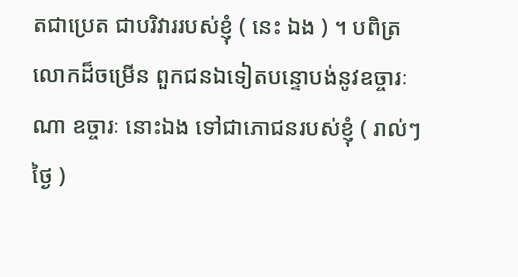តជាប្រេត ជាបរិវាររបស់ខ្ញុំ ( នេះ ឯង ) ។ បពិត្រលោកដ៏ចម្រើន ពួកជនឯទៀតបន្ទោបង់នូវឧច្ចារៈណា ឧច្ចារៈ នោះឯង ទៅជាភោជនរបស់ខ្ញុំ ( រាល់ៗថ្ងៃ )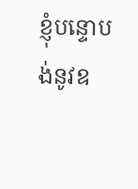ខ្ញុំបន្ទោបង់នូវឧ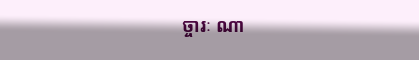ច្ចារៈ ណា